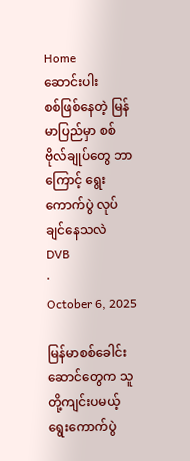Home
ဆောင်းပါး
စစ်ဖြစ်နေတဲ့ မြန်မာပြည်မှာ စစ်ဗိုလ်ချုပ်တွေ ဘာကြောင့် ရွေးကောက်ပွဲ လုပ်ချင်နေသလဲ
DVB
·
October 6, 2025

မြန်မာစစ်ခေါင်းဆောင်တွေက သူတို့ကျင်းပမယ့် ရွေးကောက်ပွဲ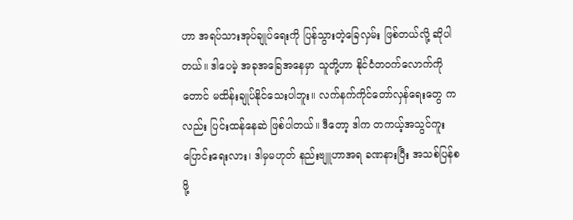ဟာ အရပ်သားအုပ်ချုပ်ရေးကို ပြန်သွားတဲ့ခြေလှမ်း ဖြစ်တယ်လို့ ဆိုပါတယ်။ ဒါပေမဲ့ အခုအခြေအနေမှာ သူတို့ဟာ နိုင်ငံတဝက်လောက်ကိုတောင် မထိန်းချုပ်နိုင်သေးပါဘူး။ လက်နက်ကိုင်တော်လှန်ရေးတွေ ကလည်း ပြင်းထန်နေဆဲ ဖြစ်ပါတယ်။ ဒီတော့ ဒါက တကယ့်အသွင်ကူးပြောင်းရေးလား၊ ဒါမှမဟုတ် နည်းဗျူဟာအရ ခဏနားပြီး အသစ်ပြန်စဖို့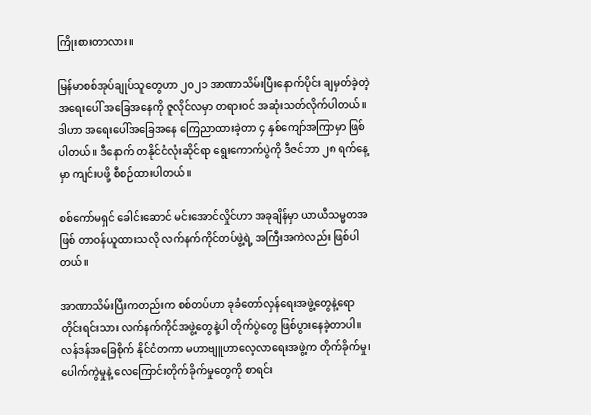ကြိုးစားတာလား။

မြန်မာစစ်အုပ်ချုပ်သူတွေဟာ ၂၀၂၁ အာဏာသိမ်းပြီးနောက်ပိုင်း ချမှတ်ခဲ့တဲ့ အရေးပေါ် အခြေအနေကို ဇူလိုင်လမှာ တရားဝင် အဆုံးသတ်လိုက်ပါတယ်။ ဒါဟာ အရေးပေါ်အခြေအနေ ကြေညာထားခဲ့တာ ၄ နှစ်ကျော်အကြာမှာ ဖြစ်ပါတယ်။ ဒီနောက် တနိုင်ငံလုံးဆိုင်ရာ ရွေးကောက်ပွဲကို ဒီဇင်ဘာ ၂၈ ရက်နေ့မှာ ကျင်းပဖို့ စီစဉ်ထားပါတယ်။

စစ်ကော်မရှင် ခေါင်းဆောင် မင်းအောင်လှိုင်ဟာ အခုချိန်မှာ ယာယီသမ္မတအဖြစ် တာဝန်ယူထားသလို လက်နက်ကိုင်တပ်ဖွဲ့ရဲ့ အကြီးအကဲလည်း ဖြစ်ပါတယ်။

အာဏာသိမ်းပြီးကတည်းက စစ်တပ်ဟာ ခုခံတော်လှန်ရေးအဖွဲ့တွေနဲ့ရော တိုင်းရင်းသား လက်နက်ကိုင်အဖွဲ့တွေနဲ့ပါ တိုက်ပွဲတွေ ဖြစ်ပွားနေခဲ့တာပါ။ လန်ဒန်အခြေစိုက် နိုင်ငံတကာ မဟာဗျူဟာလေ့လာရေးအဖွဲ့က တိုက်ခိုက်မှု၊ ပေါက်ကွဲမှုနဲ့ လေကြောင်းတိုက်ခိုက်မှုတွေကို စာရင်း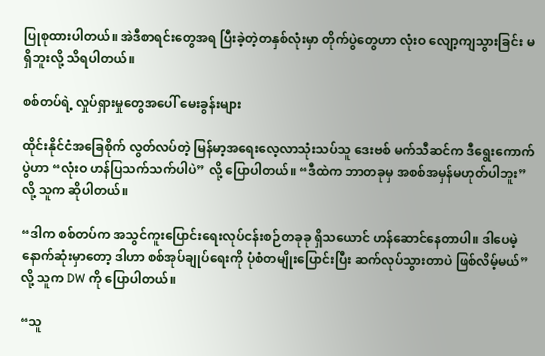ပြုစုထားပါတယ်။ အဲဒီစာရင်းတွေအရ ပြီးခဲ့တဲ့တနှစ်လုံးမှာ တိုက်ပွဲတွေဟာ လုံးဝ လျော့ကျသွားခြင်း မရှိဘူးလို့ သိရပါတယ်။

စစ်တပ်ရဲ့ လှုပ်ရှားမှုတွေအပေါ် မေးခွန်းများ

ထိုင်းနိုင်ငံအခြေစိုက် လွတ်လပ်တဲ့ မြန်မာ့အရေးလေ့လာသုံးသပ်သူ ဒေးဗစ် မက်သီဆင်က ဒီရွေးကောက်ပွဲဟာ “လုံးဝ ဟန်ပြသက်သက်ပါပဲ” လို့ ပြောပါတယ်။ “ဒီထဲက ဘာတခုမှ အစစ်အမှန်မဟုတ်ပါဘူး” လို့ သူက ဆိုပါတယ်။

“ဒါက စစ်တပ်က အသွင်ကူးပြောင်းရေးလုပ်ငန်းစဉ်တခုခု ရှိသယောင် ဟန်ဆောင်နေတာပါ။ ဒါပေမဲ့ နောက်ဆုံးမှာတော့ ဒါဟာ စစ်အုပ်ချုပ်ရေးကို ပုံစံတမျိုးပြောင်းပြီး ဆက်လုပ်သွားတာပဲ ဖြစ်လိမ့်မယ်” လို့ သူက DW ကို ပြောပါတယ်။

“သူ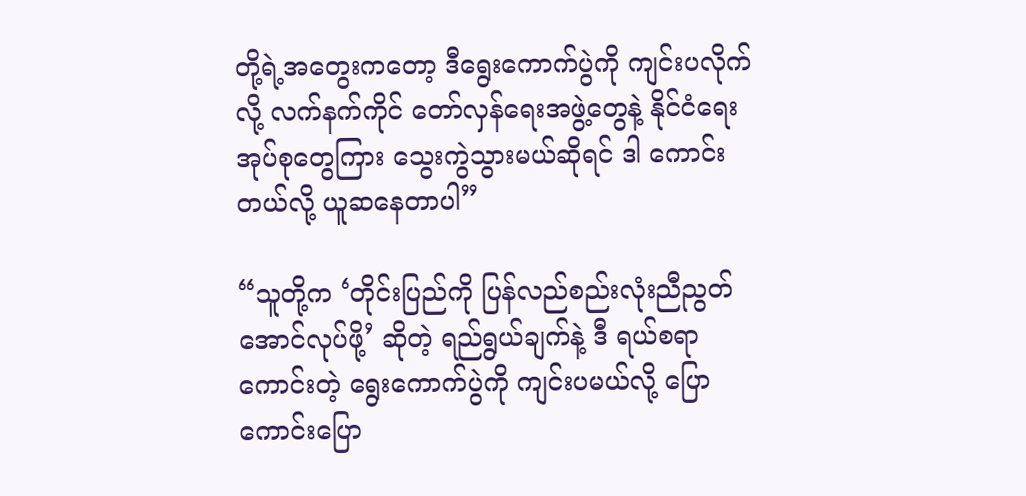တို့ရဲ့အတွေးကတော့ ဒီရွေးကောက်ပွဲကို ကျင်းပလိုက်လို့ လက်နက်ကိုင် တော်လှန်ရေးအဖွဲ့တွေနဲ့ နိုင်ငံရေးအုပ်စုတွေကြား သွေးကွဲသွားမယ်ဆိုရင် ဒါ ကောင်းတယ်လို့ ယူဆနေတာပါ”

“သူတို့က ‘တိုင်းပြည်ကို ပြန်လည်စည်းလုံးညီညွတ်အောင်လုပ်ဖို့’ ဆိုတဲ့ ရည်ရွယ်ချက်နဲ့ ဒီ ရယ်စရာကောင်းတဲ့ ရွေးကောက်ပွဲကို ကျင်းပမယ်လို့ ပြောကောင်းပြော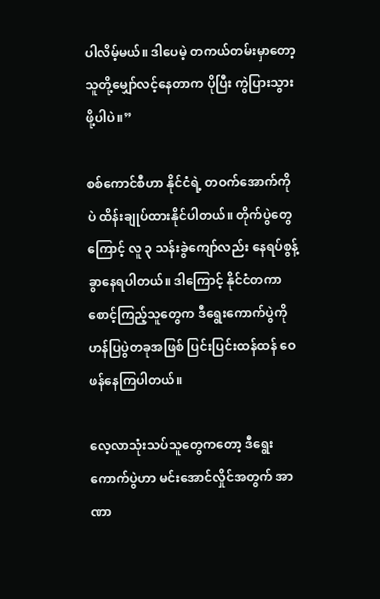ပါလိမ့်မယ်။ ဒါပေမဲ့ တကယ်တမ်းမှာတော့ သူတို့မျှော်လင့်နေတာက ပိုပြီး ကွဲပြားသွားဖို့ပါပဲ။”

စစ်ကောင်စီဟာ နိုင်ငံရဲ့ တဝက်အောက်ကိုပဲ ထိန်းချုပ်ထားနိုင်ပါတယ်။ တိုက်ပွဲတွေကြောင့် လူ ၃ သန်းခွဲကျော်လည်း နေရပ်စွန့်ခွာနေရပါတယ်။ ဒါကြောင့် နိုင်ငံတကာစောင့်ကြည့်သူတွေက ဒီရွေးကောက်ပွဲကို ဟန်ပြပွဲတခုအဖြစ် ပြင်းပြင်းထန်ထန် ဝေဖန်နေကြပါတယ်။

လေ့လာသုံးသပ်သူတွေကတော့ ဒီရွေးကောက်ပွဲဟာ မင်းအောင်လှိုင်အတွက် အာဏာ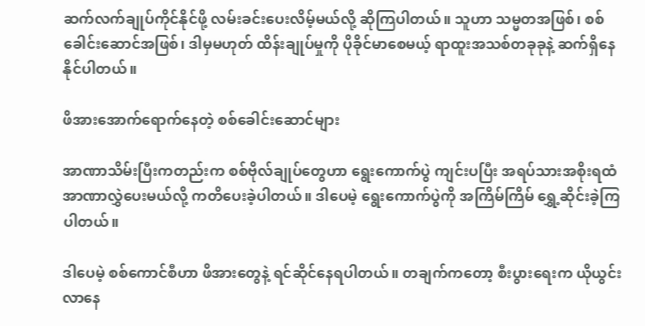ဆက်လက်ချုပ်ကိုင်နိုင်ဖို့ လမ်းခင်းပေးလိမ့်မယ်လို့ ဆိုကြပါတယ်။ သူဟာ သမ္မတအဖြစ်၊ စစ်ခေါင်းဆောင်အဖြစ်၊ ဒါမှမဟုတ် ထိန်းချုပ်မှုကို ပိုခိုင်မာစေမယ့် ရာထူးအသစ်တခုခုနဲ့ ဆက်ရှိနေနိုင်ပါတယ်။

ဖိအားအောက်ရောက်နေတဲ့ စစ်ခေါင်းဆောင်များ

အာဏာသိမ်းပြီးကတည်းက စစ်ဗိုလ်ချုပ်တွေဟာ ရွေးကောက်ပွဲ ကျင်းပပြီး အရပ်သားအစိုးရထံ အာဏာလွှဲပေးမယ်လို့ ကတိပေးခဲ့ပါတယ်။ ဒါပေမဲ့ ရွေးကောက်ပွဲကို အကြိမ်ကြိမ် ရွှေ့ဆိုင်းခဲ့ကြပါတယ်။

ဒါပေမဲ့ စစ်ကောင်စီဟာ ဖိအားတွေနဲ့ ရင်ဆိုင်နေရပါတယ်။ တချက်ကတော့ စီးပွားရေးက ယိုယွင်းလာနေ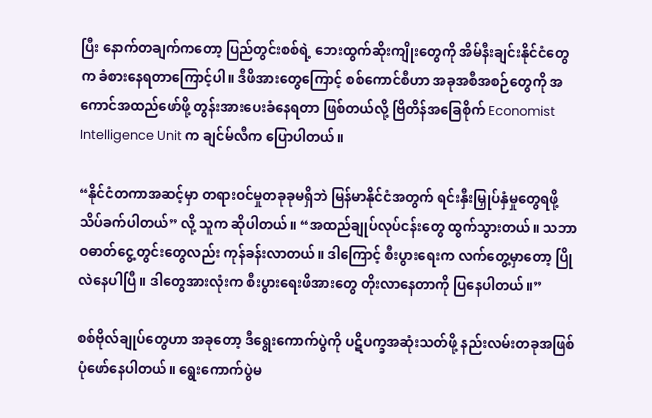ပြီး နောက်တချက်ကတော့ ပြည်တွင်းစစ်ရဲ့ ဘေးထွက်ဆိုးကျိုးတွေကို အိမ်နီးချင်းနိုင်ငံတွေက ခံစားနေရတာကြောင့်ပါ။ ဒီဖိအားတွေကြောင့် စစ်ကောင်စီဟာ အခုအစီအစဉ်တွေကို အကောင်အထည်ဖော်ဖို့ တွန်းအားပေးခံနေရတာ ဖြစ်တယ်လို့ ဗြိတိန်အခြေစိုက် Economist Intelligence Unit က ချင်မ်လီက ပြောပါတယ်။

“နိုင်ငံတကာအဆင့်မှာ တရားဝင်မှုတခုခုမရှိဘဲ မြန်မာနိုင်ငံအတွက် ရင်းနှီးမြှုပ်နှံမှုတွေရဖို့ သိပ်ခက်ပါတယ်” လို့ သူက ဆိုပါတယ်။ “အထည်ချုပ်လုပ်ငန်းတွေ ထွက်သွားတယ်။ သဘာဝဓာတ်ငွေ့တွင်းတွေလည်း ကုန်ခန်းလာတယ်။ ဒါကြောင့် စီးပွားရေးက လက်တွေ့မှာတော့ ပြိုလဲနေပါပြီ။ ဒါတွေအားလုံးက စီးပွားရေးဖိအားတွေ တိုးလာနေတာကို ပြနေပါတယ်။”

စစ်ဗိုလ်ချုပ်တွေဟာ အခုတော့ ဒီရွေးကောက်ပွဲကို ပဋိပက္ခအဆုံးသတ်ဖို့ နည်းလမ်းတခုအဖြစ် ပုံဖော်နေပါတယ်။ ရွေးကောက်ပွဲမ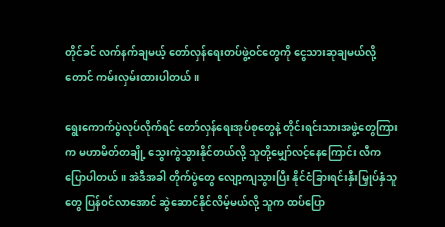တိုင်ခင် လက်နက်ချမယ့် တော်လှန်ရေးတပ်ဖွဲ့ဝင်တွေကို ငွေသားဆုချမယ်လို့တောင် ကမ်းလှမ်းထားပါတယ်။

ရွေးကောက်ပွဲလုပ်လိုက်ရင် တော်လှန်ရေးအုပ်စုတွေနဲ့ တိုင်းရင်းသားအဖွဲ့တွေကြားက မဟာမိတ်တချို့ သွေးကွဲသွားနိုင်တယ်လို့ သူတို့မျှော်လင့်နေကြောင်း လီက ပြောပါတယ်။ အဲဒီအခါ တိုက်ပွဲတွေ လျော့ကျသွားပြီး နိုင်ငံခြားရင်းနှီးမြှုပ်နှံသူတွေ ပြန်ဝင်လာအောင် ဆွဲဆောင်နိုင်လိမ့်မယ်လို့ သူက ထပ်ပြော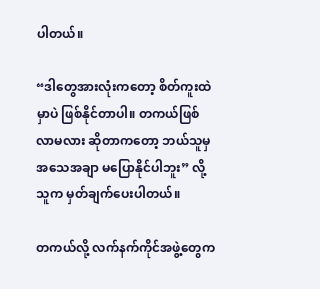ပါတယ်။

“ဒါတွေအားလုံးကတော့ စိတ်ကူးထဲမှာပဲ ဖြစ်နိုင်တာပါ။ တကယ်ဖြစ်လာမလား ဆိုတာကတော့ ဘယ်သူမှ အသေအချာ မပြောနိုင်ပါဘူး” လို့ သူက မှတ်ချက်ပေးပါတယ်။

တကယ်လို့ လက်နက်ကိုင်အဖွဲ့တွေက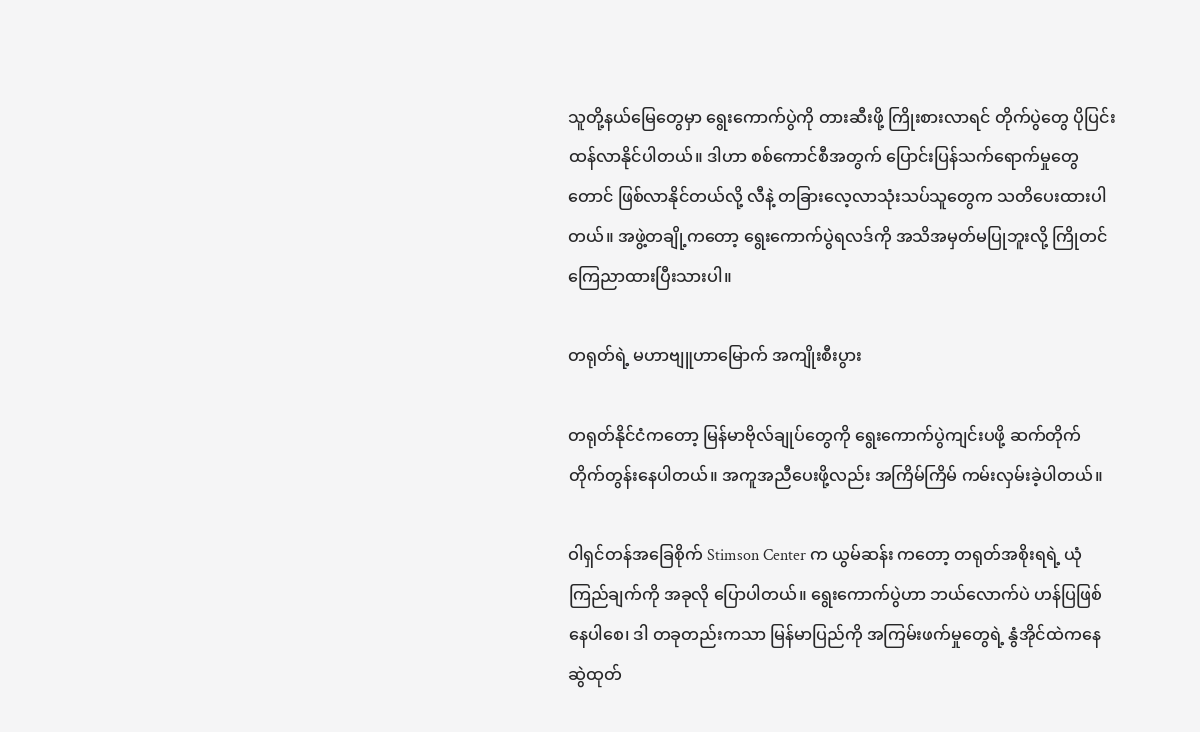သူတို့နယ်မြေတွေမှာ ရွေးကောက်ပွဲကို တားဆီးဖို့ ကြိုးစားလာရင် တိုက်ပွဲတွေ ပိုပြင်းထန်လာနိုင်ပါတယ်။ ဒါဟာ စစ်ကောင်စီအတွက် ပြောင်းပြန်သက်ရောက်မှုတွေတောင် ဖြစ်လာနိုင်တယ်လို့ လီနဲ့ တခြားလေ့လာသုံးသပ်သူတွေက သတိပေးထားပါတယ်။ အဖွဲ့တချို့ကတော့ ရွေးကောက်ပွဲရလဒ်ကို အသိအမှတ်မပြုဘူးလို့ ကြိုတင်ကြေညာထားပြီးသားပါ။

တရုတ်ရဲ့ မဟာဗျူဟာမြောက် အကျိုးစီးပွား

တရုတ်နိုင်ငံကတော့ မြန်မာဗိုလ်ချုပ်တွေကို ရွေးကောက်ပွဲကျင်းပဖို့ ဆက်တိုက် တိုက်တွန်းနေပါတယ်။ အကူအညီပေးဖို့လည်း အကြိမ်ကြိမ် ကမ်းလှမ်းခဲ့ပါတယ်။

ဝါရှင်တန်အခြေစိုက် Stimson Center က ယွမ်ဆန်း ကတော့ တရုတ်အစိုးရရဲ့ ယုံကြည်ချက်ကို အခုလို ပြောပါတယ်။ ရွေးကောက်ပွဲဟာ ဘယ်လောက်ပဲ ဟန်ပြဖြစ်နေပါစေ၊ ဒါ တခုတည်းကသာ မြန်မာပြည်ကို အကြမ်းဖက်မှုတွေရဲ့ နွံအိုင်ထဲကနေ ဆွဲထုတ်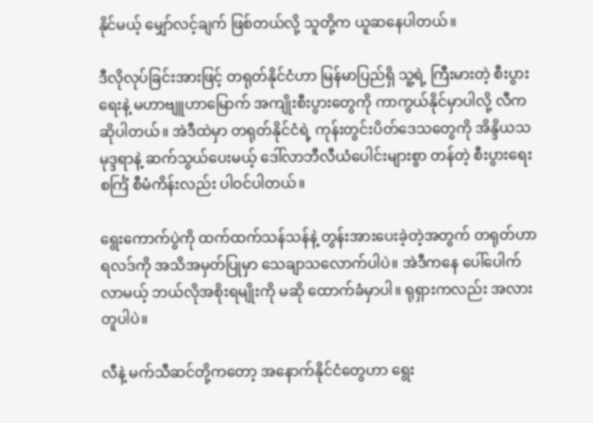နိုင်မယ့် မျှော်လင့်ချက် ဖြစ်တယ်လို့ သူတို့က ယူဆနေပါတယ်။

ဒီလိုလုပ်ခြင်းအားဖြင့် တရုတ်နိုင်ငံဟာ မြန်မာပြည်ရှိ သူ့ရဲ့ ကြီးမားတဲ့ စီးပွားရေးနဲ့ မဟာဗျူဟာမြောက် အကျိုးစီးပွားတွေကို ကာကွယ်နိုင်မှာပါလို့ လီက ဆိုပါတယ်။ အဲဒီထဲမှာ တရုတ်နိုင်ငံရဲ့ ကုန်းတွင်းပိတ်ဒေသတွေကို အိန္ဒိယသမုဒ္ဒရာနဲ့ ဆက်သွယ်ပေးမယ့် ဒေါ်လာဘီလီယံပေါင်းများစွာ တန်တဲ့ စီးပွားရေးစင်္ကြံ စီမံကိန်းလည်း ပါဝင်ပါတယ်။

ရွေးကောက်ပွဲကို ထက်ထက်သန်သန်နဲ့ တွန်းအားပေးခဲ့တဲ့အတွက် တရုတ်ဟာ ရလဒ်ကို အသိအမှတ်ပြုမှာ သေချာသလောက်ပါပဲ။ အဲဒီကနေ ပေါ်ပေါက်လာမယ့် ဘယ်လိုအစိုးရမျိုးကို မဆို ထောက်ခံမှာပါ။ ရုရှားကလည်း အလားတူပါပဲ။

လီနဲ့ မက်သီဆင်တို့ကတော့ အနောက်နိုင်ငံတွေဟာ ရွေး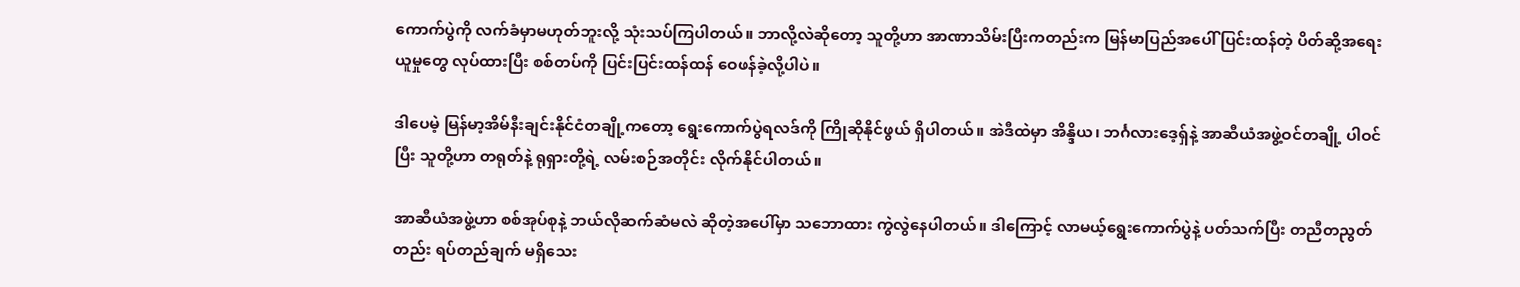ကောက်ပွဲကို လက်ခံမှာမဟုတ်ဘူးလို့ သုံးသပ်ကြပါတယ်။ ဘာလို့လဲဆိုတော့ သူတို့ဟာ အာဏာသိမ်းပြီးကတည်းက မြန်မာပြည်အပေါ် ပြင်းထန်တဲ့ ပိတ်ဆို့အရေးယူမှုတွေ လုပ်ထားပြီး စစ်တပ်ကို ပြင်းပြင်းထန်ထန် ဝေဖန်ခဲ့လို့ပါပဲ။

ဒါပေမဲ့ မြန်မာ့အိမ်နီးချင်းနိုင်ငံတချို့ကတော့ ရွေးကောက်ပွဲရလဒ်ကို ကြိုဆိုနိုင်ဖွယ် ရှိပါတယ်။ အဲဒီထဲမှာ အိန္ဒိယ၊ ဘင်္ဂလားဒေ့ရှ်နဲ့ အာဆီယံအဖွဲ့ဝင်တချို့ ပါဝင်ပြီး သူတို့ဟာ တရုတ်နဲ့ ရုရှားတို့ရဲ့ လမ်းစဉ်အတိုင်း လိုက်နိုင်ပါတယ်။

အာဆီယံအဖွဲ့ဟာ စစ်အုပ်စုနဲ့ ဘယ်လိုဆက်ဆံမလဲ ဆိုတဲ့အပေါ်မှာ သဘောထား ကွဲလွဲနေပါတယ်။ ဒါကြောင့် လာမယ့်ရွေးကောက်ပွဲနဲ့ ပတ်သက်ပြီး တညီတညွတ်တည်း ရပ်တည်ချက် မရှိသေး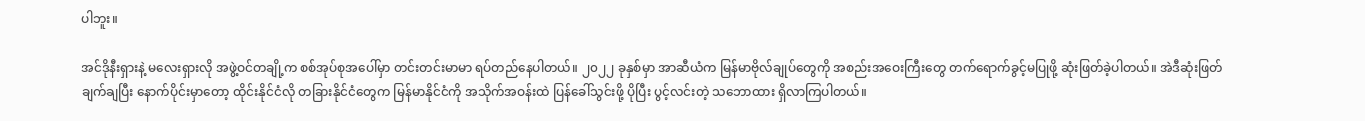ပါဘူး။

အင်ဒိုနီးရှားနဲ့ မလေးရှားလို အဖွဲ့ဝင်တချို့က စစ်အုပ်စုအပေါ်မှာ တင်းတင်းမာမာ ရပ်တည်နေပါတယ်။ ၂၀၂၂ ခုနှစ်မှာ အာဆီယံက မြန်မာဗိုလ်ချုပ်တွေကို အစည်းအဝေးကြီးတွေ တက်ရောက်ခွင့်မပြုဖို့ ဆုံးဖြတ်ခဲ့ပါတယ်။ အဲဒီဆုံးဖြတ်ချက်ချပြီး နောက်ပိုင်းမှာတော့ ထိုင်းနိုင်ငံလို တခြားနိုင်ငံတွေက မြန်မာနိုင်ငံကို အသိုက်အဝန်းထဲ ပြန်ခေါ်သွင်းဖို့ ပိုပြီး ပွင့်လင်းတဲ့ သဘောထား ရှိလာကြပါတယ်။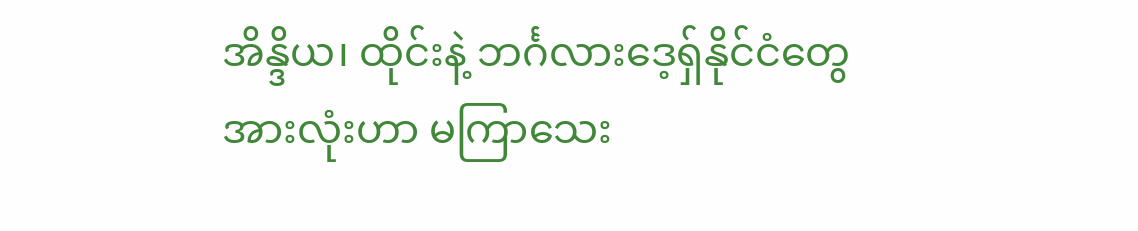အိန္ဒိယ၊ ထိုင်းနဲ့ ဘင်္ဂလားဒေ့ရှ်နိုင်ငံတွေ အားလုံးဟာ မကြာသေး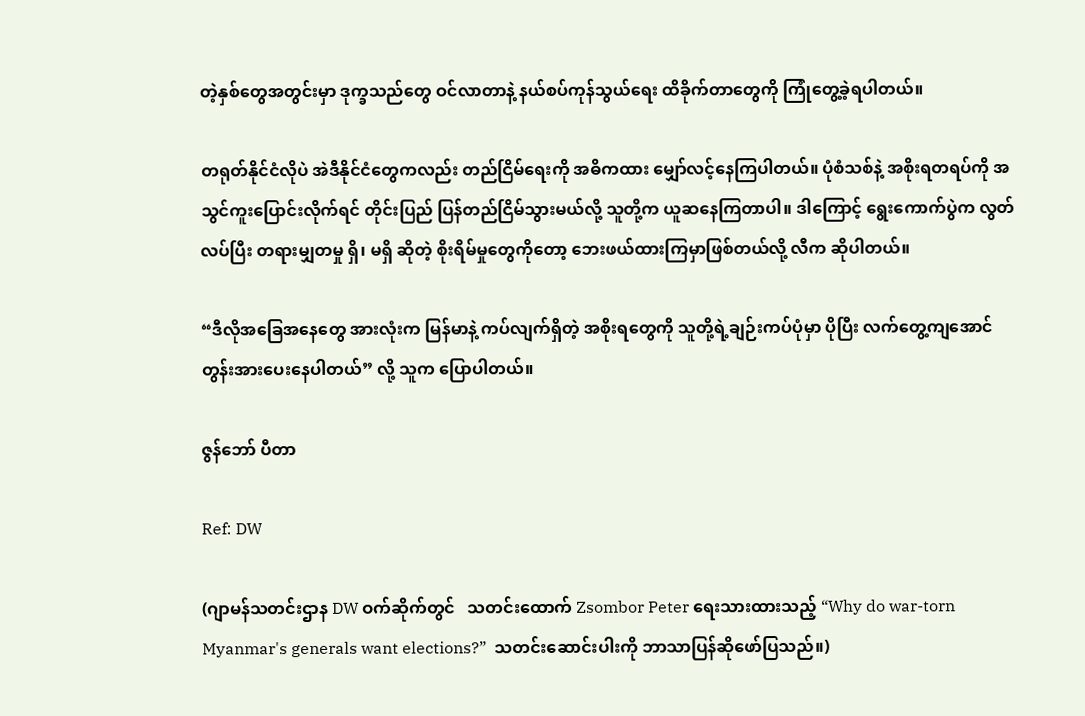တဲ့နှစ်တွေအတွင်းမှာ ဒုက္ခသည်တွေ ဝင်လာတာနဲ့ နယ်စပ်ကုန်သွယ်ရေး ထိခိုက်တာတွေကို ကြုံတွေ့ခဲ့ရပါတယ်။

တရုတ်နိုင်ငံလိုပဲ အဲဒီနိုင်ငံတွေကလည်း တည်ငြိမ်ရေးကို အဓိကထား မျှော်လင့်နေကြပါတယ်။ ပုံစံသစ်နဲ့ အစိုးရတရပ်ကို အသွင်ကူးပြောင်းလိုက်ရင် တိုင်းပြည် ပြန်တည်ငြိမ်သွားမယ်လို့ သူတို့က ယူဆနေကြတာပါ။ ဒါကြောင့် ရွေးကောက်ပွဲက လွတ်လပ်ပြီး တရားမျှတမှု ရှိ၊ မရှိ ဆိုတဲ့ စိုးရိမ်မှုတွေကိုတော့ ဘေးဖယ်ထားကြမှာဖြစ်တယ်လို့ လီက ဆိုပါတယ်။

“ဒီလိုအခြေအနေတွေ အားလုံးက မြန်မာနဲ့ ကပ်လျက်ရှိတဲ့ အစိုးရတွေကို သူတို့ရဲ့ချဉ်းကပ်ပုံမှာ ပိုပြီး လက်တွေ့ကျအောင် တွန်းအားပေးနေပါတယ်” လို့ သူက ပြောပါတယ်။

ဇွန်ဘော် ပီတာ

Ref: DW

(ဂျာမန်သတင်းဌာန DW ဝက်ဆိုက်တွင်   သတင်းထောက် Zsombor Peter ရေးသားထားသည့် “Why do war-torn Myanmar's generals want elections?”  သတင်းဆောင်းပါးကို ဘာသာပြန်ဆိုဖော်ပြသည်။)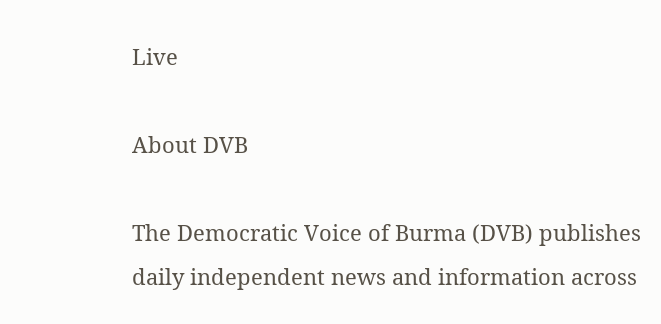Live

About DVB

The Democratic Voice of Burma (DVB) publishes daily independent news and information across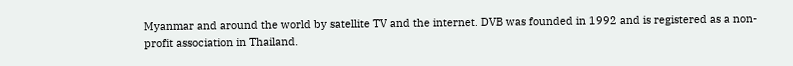Myanmar and around the world by satellite TV and the internet. DVB was founded in 1992 and is registered as a non-profit association in Thailand.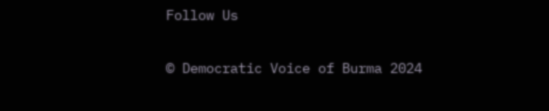Follow Us

© Democratic Voice of Burma 2024